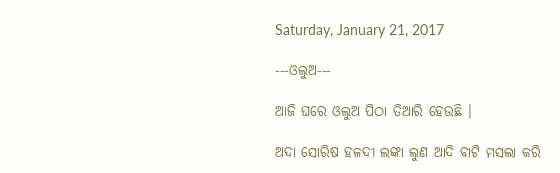Saturday, January 21, 2017

---ଓଲୁଅ---

ଆଜି ଘରେ ଓଲୁଅ ପିଠା ତିଆରି ହେଉଛି ।

ଅଦା ସୋରିଷ ହଳଦୀ ଲଙ୍କା ଲୁଣ ଆଦି ବାଟି ମସଲା କରି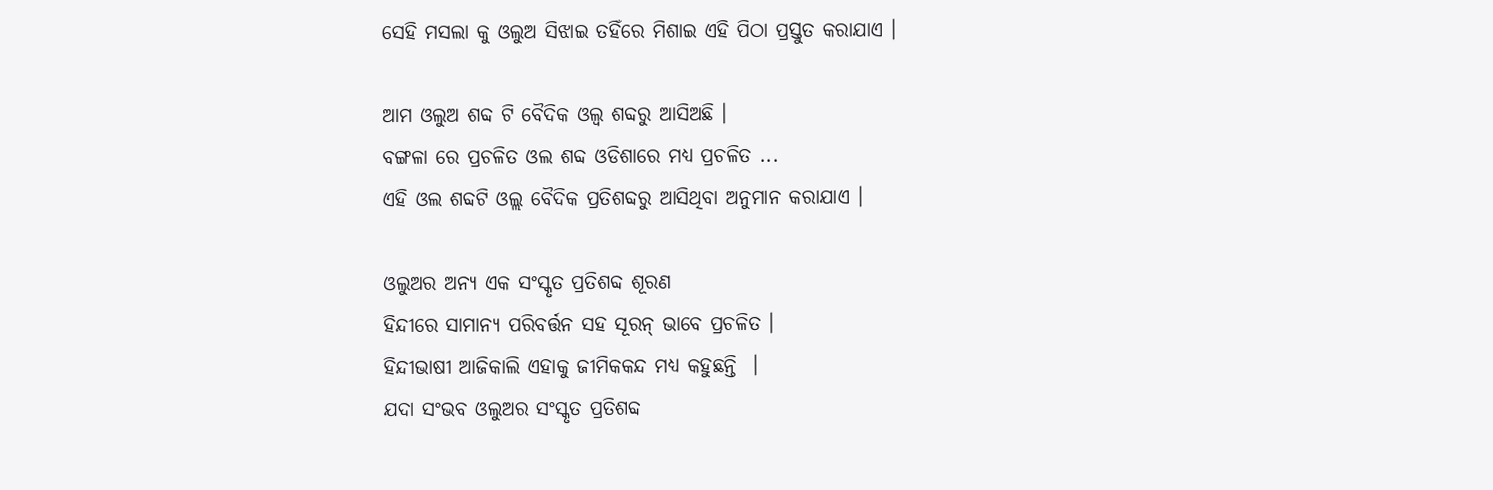ସେହି ମସଲା କୁ ଓଲୁଅ ସିଝାଇ ତହିଁରେ ମିଶାଇ ଏହି ପିଠା ପ୍ରସ୍ତୁତ କରାଯାଏ ।

ଆମ ଓଲୁଅ ଶବ୍ଦ ଟି ବୈଦିକ ଓଲ୍ବ ଶବ୍ଦରୁ ଆସିଅଛି ।
ବଙ୍ଗଳା ରେ ପ୍ରଚଳିତ ଓଲ ଶବ୍ଦ ଓଡିଶାରେ ମଧ୍ଯ ପ୍ରଚଳିତ ...
ଏହି ଓଲ ଶବ୍ଦଟି ଓଲ୍ଲ ବୈଦିକ ପ୍ରତିଶବ୍ଦରୁ ଆସିଥିବା ଅନୁମାନ କରାଯାଏ ।

ଓଲୁଅର ଅନ୍ଯ ଏକ ସଂସ୍କୃତ ପ୍ରତିଶବ୍ଦ ଶୂରଣ
ହିନ୍ଦୀରେ ସାମାନ୍ଯ ପରିବର୍ତ୍ତନ ସହ ସୂରନ୍ ଭାବେ ପ୍ରଚଳିତ ।
ହିନ୍ଦୀଭାଷୀ ଆଜିକାଲି ଏହାକୁ ଜୀମିକକନ୍ଦ ମଧ୍ଯ କହୁଛନ୍ତି  ।
ଯଦା ସଂଭବ ଓଲୁଅର ସଂସ୍କୃତ ପ୍ରତିଶବ୍ଦ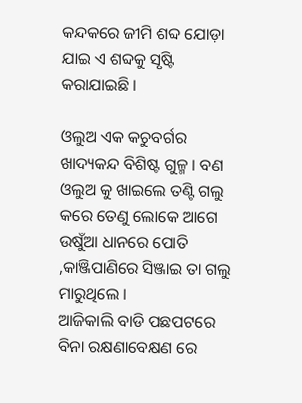କନ୍ଦକରେ ଜୀମି ଶବ୍ଦ ଯୋଡ଼ା ଯାଇ ଏ ଶବ୍ଦକୁ ସୃଷ୍ଟି କରାଯାଇଛି ।

ଓଲୁଅ ଏକ କଚୁବର୍ଗର ଖାଦ୍ୟକନ୍ଦ ବିଶିଷ୍ଟ ଗୁଳ୍ମ । ବଣ ଓଲୁଅ କୁ ଖାଇଲେ ତଣ୍ଟି ଗଲୁ କରେ ତେଣୁ ଲୋକେ ଆଗେ ଉଷୁଁଆ ଧାନରେ ପୋତି ,କାଞ୍ଜିପାଣିରେ ସିଞ୍ଜାଇ ତା ଗଲୁ ମାରୁଥିଲେ ।
ଆଜିକାଲି ବାଡି ପଛପଟରେ ବିନା ରକ୍ଷଣାବେକ୍ଷଣ ରେ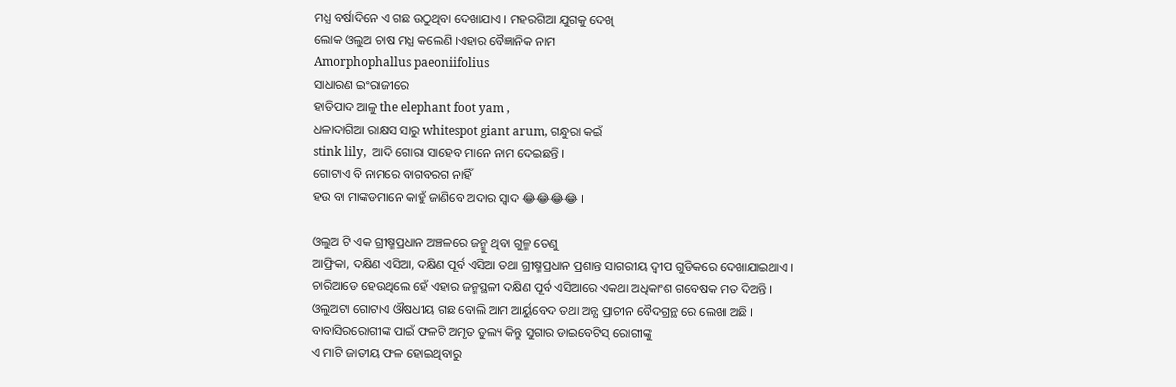ମଧ୍ଯ ବର୍ଷାଦିନେ ଏ ଗଛ ଉଠୁଥିବା ଦେଖାଯାଏ । ମହରଗିଆ ଯୁଗକୁ ଦେଖି
ଲୋକ ଓଲୁଅ ଚାଷ ମଧ୍ଯ କଲେଣି ।ଏହାର ବୈଜ୍ଞାନିକ ନାମ
Amorphophallus paeoniifolius
ସାଧାରଣ ଇଂରାଜୀରେ
ହାତିପାଦ ଆଳୁ the elephant foot yam ,
ଧଳାଦାଗିଆ ରାକ୍ଷସ ସାରୁ whitespot giant arum, ଗନ୍ଧୁରା କଇଁ
stink lily,  ଆଦି ଗୋରା ସାହେବ ମାନେ ନାମ ଦେଇଛନ୍ତି ।
ଗୋଟାଏ ବି ନାମରେ ବାଗବରଗ ନାହିଁ
ହଉ ବା ମାଙ୍କଡମାନେ କାହୁଁ ଜାଣିବେ ଅଦାର ସ୍ବାଦ 😂😂😂😂 ।

ଓଲୁଅ ଟି ଏକ ଗ୍ରୀଷ୍ମପ୍ରଧାନ ଅଞ୍ଚଳରେ ଜନ୍ମୁ ଥିବା ଗୁଳ୍ମ ତେଣୁ
ଆଫ୍ରିକା, ଦକ୍ଷିଣ ଏସିଆ, ଦକ୍ଷିଣ ପୂର୍ବ ଏସିଆ ତଥା ଗ୍ରୀଷ୍ମପ୍ରଧାନ ପ୍ରଶାନ୍ତ ସାଗରୀୟ ଦ୍ବୀପ ଗୁଡିକରେ ଦେଖାଯାଇଥାଏ ।
ଚାରିଆଡେ ହେଉଥିଲେ ହେଁ ଏହାର ଜନ୍ମସ୍ଥଳୀ ଦକ୍ଷିଣ ପୂର୍ବ ଏସିଆରେ ଏକଥା ଅଧିକାଂଶ ଗବେଷକ ମତ ଦିଅନ୍ତି ।
ଓଲୁଅଟା ଗୋଟାଏ ଔଷଧୀୟ ଗଛ ବୋଲି ଆମ ଆର୍ୟୁବେଦ ତଥା ଅନ୍ଯ ପ୍ରାଚୀନ ବୈଦଗ୍ରନ୍ଥ ରେ ଲେଖା ଅଛି ।
ବାବାସିରରୋଗୀଙ୍କ ପାଇଁ ଫଳଟି ଅମୃତ ତୁଲ୍ୟ କିନ୍ତୁ ସୁଗାର ଡାଇବେଟିସ୍ ରୋଗୀଙ୍କୁ
ଏ ମାଟି ଜାତୀୟ ଫଳ ହୋଇଥିବାରୁ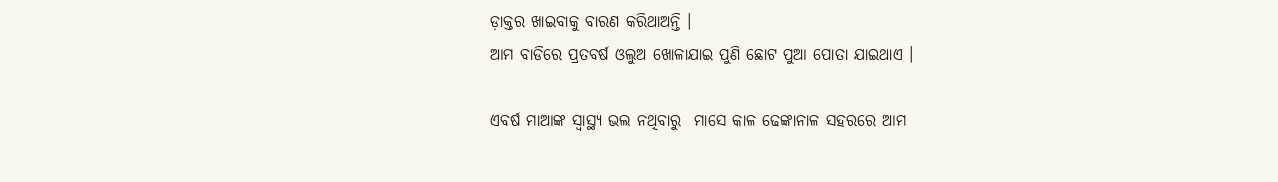ଡ଼ାକ୍ତର ଖାଇବାକୁ ବାରଣ କରିଥାଅନ୍ତି ।
ଆମ ବାଡିରେ ପ୍ରତବର୍ଷ ଓଲୁଅ ଖୋଳାଯାଇ ପୁଣି ଛୋଟ ପୁଆ ପୋତା ଯାଇଥାଏ ।

ଏବର୍ଷ ମାଆଙ୍କ ସ୍ବାସ୍ଥ୍ୟ ଭଲ ନଥିବାରୁ  ମାସେ କାଳ ଢେଙ୍କାନାଳ ସହରରେ ଆମ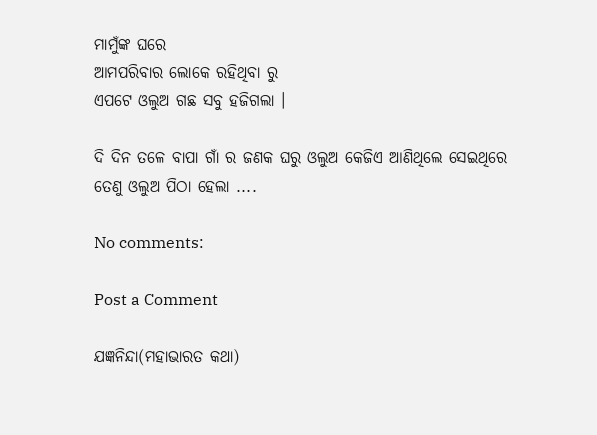ମାମୁଁଙ୍କ ଘରେ
ଆମପରିବାର ଲୋକେ ରହିଥିବା ରୁ
ଏପଟେ ଓଲୁଅ ଗଛ ସବୁ ହଜିଗଲା ।

ଦି ଦିନ ତଳେ ବାପା ଗାଁ ର ଜଣକ ଘରୁ ଓଲୁଅ କେଜିଏ ଆଣିଥିଲେ ସେଇଥିରେ
ତେଣୁ ଓଲୁଅ ପିଠା ହେଲା ....

No comments:

Post a Comment

ଯଜ୍ଞନିନ୍ଦା(ମହାଭାରତ କଥା)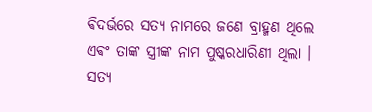ଵିଦର୍ଭରେ ସତ୍ୟ ନାମରେ ଜଣେ ବ୍ରାହ୍ମଣ ଥିଲେ ଏଵଂ ତାଙ୍କ ସ୍ତ୍ରୀଙ୍କ ନାମ ପୁଷ୍କରଧାରିଣୀ ଥିଲା । ସତ୍ୟ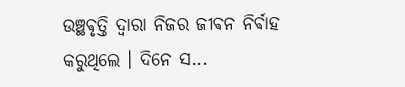ଉଞ୍ଛଵୃତ୍ତି ଦ୍ଵାରା ନିଜର ଜୀଵନ ନିର୍ଵାହ କରୁଥିଲେ ‌। ଦିନେ ସ...